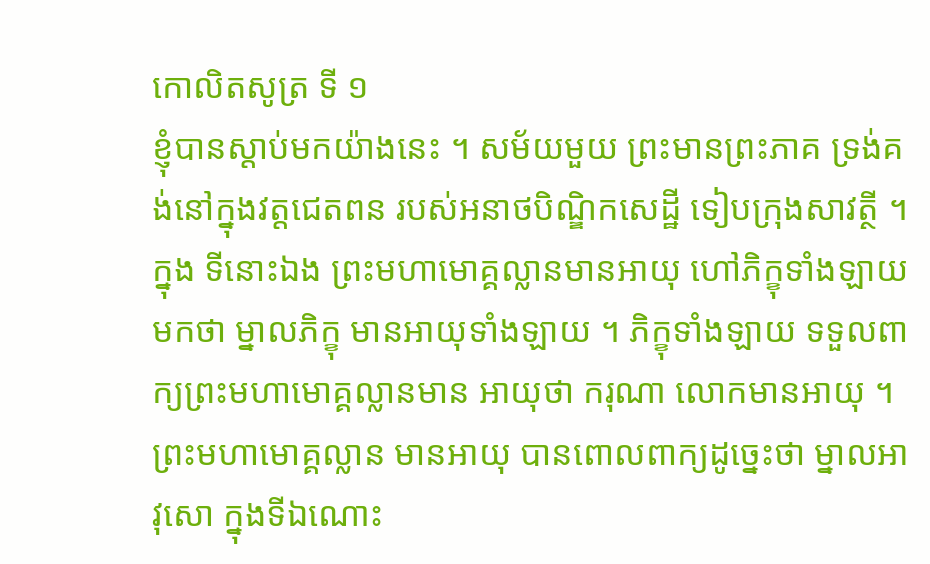កោលិតសូត្រ ទី ១
ខ្ញុំបានស្តាប់មកយ៉ាងនេះ ។ សម័យមួយ ព្រះមានព្រះភាគ ទ្រង់គង់នៅក្នុងវត្តជេតពន របស់អនាថបិណ្ឌិកសេដ្ឋី ទៀបក្រុងសាវត្ថី ។ ក្នុង ទីនោះឯង ព្រះមហាមោគ្គល្លានមានអាយុ ហៅភិក្ខុទាំងឡាយមកថា ម្នាលភិក្ខុ មានអាយុទាំងឡាយ ។ ភិក្ខុទាំងឡាយ ទទួលពាក្យព្រះមហាមោគ្គល្លានមាន អាយុថា ករុណា លោកមានអាយុ ។ ព្រះមហាមោគ្គល្លាន មានអាយុ បានពោលពាក្យដូច្នេះថា ម្នាលអាវុសោ ក្នុងទីឯណោះ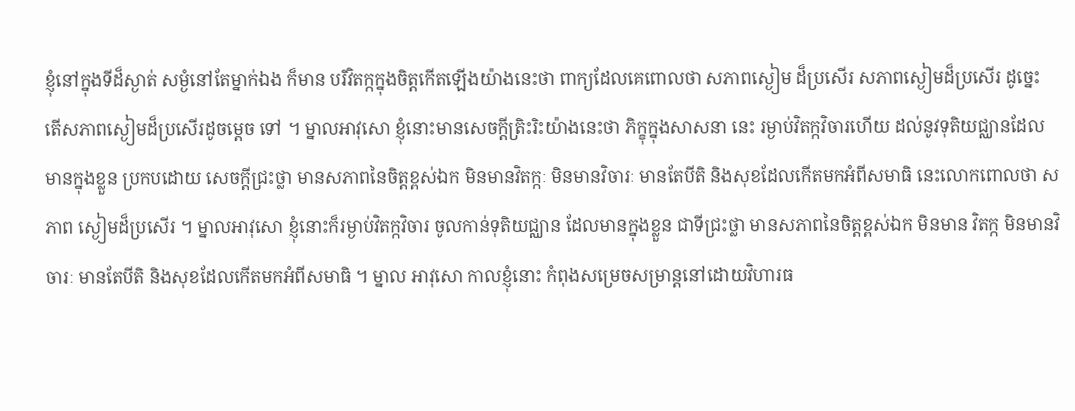ខ្ញុំនៅក្នុងទីដ៏ស្ងាត់ សម្ងំនៅតែម្នាក់ឯង ក៏មាន បរិវិតក្កក្នុងចិត្តកើតឡើងយ៉ាងនេះថា ពាក្យដែលគេពោលថា សភាពស្ងៀម ដ៏ប្រសើរ សភាពស្ងៀមដ៏ប្រសើរ ដូច្នេះ តើសភាពស្ងៀមដ៏ប្រសើរដូចម្តេច ទៅ ។ ម្នាលអាវុសោ ខ្ញុំនោះមានសេចក្តីត្រិះរិះយ៉ាងនេះថា ភិក្ខុក្នុងសាសនា នេះ រម្ងាប់វិតក្កវិចារហើយ ដល់នូវទុតិយជ្ឈានដែលមានក្នុងខ្លួន ប្រកបដោយ សេចក្តីជ្រះថ្លា មានសភាពនៃចិត្តខ្ពស់ឯក មិនមានវិតក្កៈ មិនមានវិចារៈ មានតែបីតិ និងសុខដែលកើតមកអំពីសមាធិ នេះលោកពោលថា សភាព ស្ងៀមដ៏ប្រសើរ ។ ម្នាលអាវុសោ ខ្ញុំនោះក៏រម្ងាប់វិតក្កវិចារ ចូលកាន់ទុតិយជ្ឈាន ដែលមានក្នុងខ្លួន ជាទីជ្រះថ្លា មានសភាពនៃចិត្តខ្ពស់ឯក មិនមាន វិតក្ក មិនមានវិចារៈ មានតែបីតិ និងសុខដែលកើតមកអំពីសមាធិ ។ ម្នាល អាវុសោ កាលខ្ញុំនោះ កំពុងសម្រេចសម្រាន្តនៅដោយវិហារធ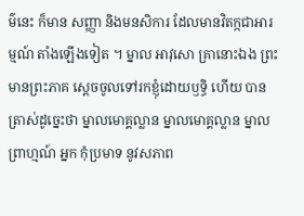ម៌នេះ ក៏មាន សញ្ញា និងមនសិការ ដែលមានវិតក្កជាអារម្មណ៍ តាំងឡើងទៀត ។ ម្នាល អាវុសោ គ្រានោះឯង ព្រះមានព្រះភាគ ស្តេចចូលទៅរកខ្ញុំដោយឫទ្ធិ ហើយ បានត្រាស់ដូច្នេះថា ម្នាលមោគ្គល្លាន ម្នាលមោគ្គល្លាន ម្នាលព្រាហ្មណ៍ អ្នក កុំប្រមាទ នូវសភាព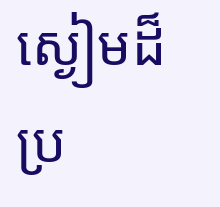ស្ងៀមដ៏ប្រ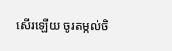សើរឡើយ ចូរតម្កល់ចិ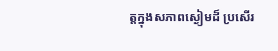ត្តក្នុងសភាពស្ងៀមដ៏ ប្រសើរ